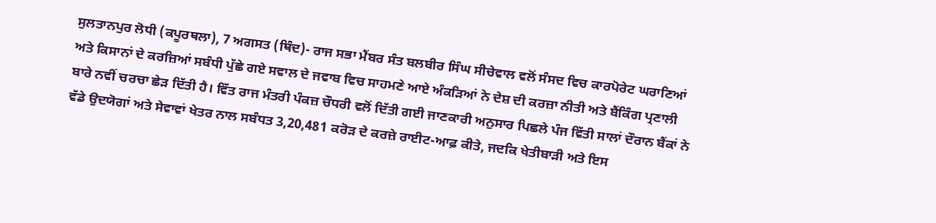ਸੁਲਤਾਨਪੁਰ ਲੋਧੀ (ਕਪੂਰਥਲਾ), 7 ਅਗਸਤ (ਥਿੰਦ)- ਰਾਜ ਸਭਾ ਮੈਂਬਰ ਸੰਤ ਬਲਬੀਰ ਸਿੰਘ ਸੀਚੇਵਾਲ ਵਲੋਂ ਸੰਸਦ ਵਿਚ ਕਾਰਪੋਰੇਟ ਘਰਾਣਿਆਂ ਅਤੇ ਕਿਸਾਨਾਂ ਦੇ ਕਰਜ਼ਿਆਂ ਸਬੰਧੀ ਪੁੱਛੇ ਗਏ ਸਵਾਲ ਦੇ ਜਵਾਬ ਵਿਚ ਸਾਹਮਣੇ ਆਏ ਅੰਕੜਿਆਂ ਨੇ ਦੇਸ਼ ਦੀ ਕਰਜ਼ਾ ਨੀਤੀ ਅਤੇ ਬੈਂਕਿੰਗ ਪ੍ਰਣਾਲੀ ਬਾਰੇ ਨਵੀਂ ਚਰਚਾ ਛੇੜ ਦਿੱਤੀ ਹੈ। ਵਿੱਤ ਰਾਜ ਮੰਤਰੀ ਪੰਕਜ਼ ਚੌਧਰੀ ਵਲੋਂ ਦਿੱਤੀ ਗਈ ਜਾਣਕਾਰੀ ਅਨੁਸਾਰ ਪਿਛਲੇ ਪੰਜ ਵਿੱਤੀ ਸਾਲਾਂ ਦੌਰਾਨ ਬੈਂਕਾਂ ਨੇ ਵੱਡੇ ਉਦਯੋਗਾਂ ਅਤੇ ਸੇਵਾਵਾਂ ਖੇਤਰ ਨਾਲ ਸਬੰਧਤ 3,20,481 ਕਰੋੜ ਦੇ ਕਰਜ਼ੇ ਰਾਈਟ-ਆਫ਼ ਕੀਤੇ, ਜਦਕਿ ਖੇਤੀਬਾੜੀ ਅਤੇ ਇਸ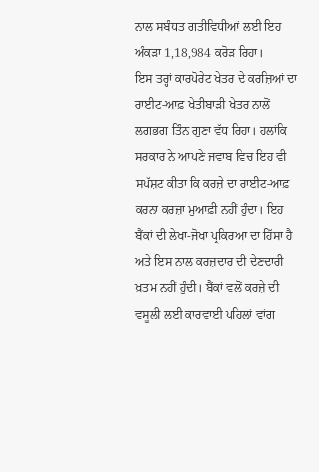ਨਾਲ ਸਬੰਧਤ ਗਤੀਵਿਧੀਆਂ ਲਈ ਇਹ ਅੰਕੜਾ 1,18,984 ਕਰੋੜ ਰਿਹਾ।
ਇਸ ਤਰ੍ਹਾਂ ਕਾਰਪੋਰੇਟ ਖੇਤਰ ਦੇ ਕਰਜ਼ਿਆਂ ਦਾ ਰਾਈਟ-ਆਫ਼ ਖੇਤੀਬਾੜੀ ਖੇਤਰ ਨਾਲੋਂ ਲਗਭਗ ਤਿੰਨ ਗੁਣਾ ਵੱਧ ਰਿਹਾ। ਹਲਾਂਕਿ ਸਰਕਾਰ ਨੇ ਆਪਣੇ ਜਵਾਬ ਵਿਚ ਇਹ ਵੀ ਸਪੱਸ਼ਟ ਕੀਤਾ ਕਿ ਕਰਜ਼ੇ ਦਾ ਰਾਈਟ-ਆਫ਼ ਕਰਨਾ ਕਰਜ਼ਾ ਮੁਆਫ਼ੀ ਨਹੀਂ ਹੁੰਦਾ। ਇਹ ਬੈਂਕਾਂ ਦੀ ਲੇਖਾ-ਜੋਖਾ ਪ੍ਰਕਿਰਆ ਦਾ ਹਿੱਸਾ ਹੈ ਅਤੇ ਇਸ ਨਾਲ ਕਰਜ਼ਦਾਰ ਦੀ ਦੇਣਦਾਰੀ ਖ਼ਤਮ ਨਹੀਂ ਹੁੰਦੀ। ਬੈਂਕਾਂ ਵਲੋਂ ਕਰਜ਼ੇ ਦੀ ਵਸੂਲੀ ਲਈ ਕਾਰਵਾਈ ਪਹਿਲਾਂ ਵਾਂਗ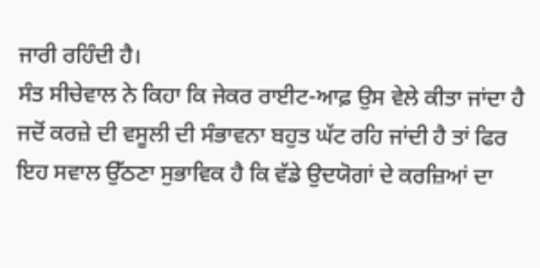ਜਾਰੀ ਰਹਿੰਦੀ ਹੈ।
ਸੰਤ ਸੀਚੇਵਾਲ ਨੇ ਕਿਹਾ ਕਿ ਜੇਕਰ ਰਾਈਟ-ਆਫ਼ ਉਸ ਵੇਲੇ ਕੀਤਾ ਜਾਂਦਾ ਹੈ ਜਦੋਂ ਕਰਜ਼ੇ ਦੀ ਵਸੂਲੀ ਦੀ ਸੰਭਾਵਨਾ ਬਹੁਤ ਘੱਟ ਰਹਿ ਜਾਂਦੀ ਹੈ ਤਾਂ ਫਿਰ ਇਹ ਸਵਾਲ ਉੱਠਣਾ ਸੁਭਾਵਿਕ ਹੈ ਕਿ ਵੱਡੇ ਉਦਯੋਗਾਂ ਦੇ ਕਰਜ਼ਿਆਂ ਦਾ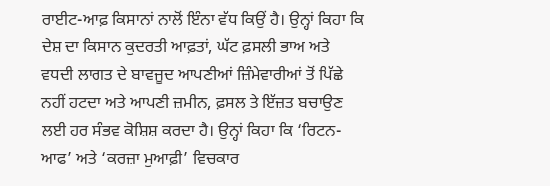ਰਾਈਟ-ਆਫ਼ ਕਿਸਾਨਾਂ ਨਾਲੋਂ ਇੰਨਾ ਵੱਧ ਕਿਉਂ ਹੈ। ਉਨ੍ਹਾਂ ਕਿਹਾ ਕਿ ਦੇਸ਼ ਦਾ ਕਿਸਾਨ ਕੁਦਰਤੀ ਆਫ਼ਤਾਂ, ਘੱਟ ਫ਼ਸਲੀ ਭਾਅ ਅਤੇ ਵਧਦੀ ਲਾਗਤ ਦੇ ਬਾਵਜੂਦ ਆਪਣੀਆਂ ਜ਼ਿੰਮੇਵਾਰੀਆਂ ਤੋਂ ਪਿੱਛੇ ਨਹੀਂ ਹਟਦਾ ਅਤੇ ਆਪਣੀ ਜ਼ਮੀਨ, ਫ਼ਸਲ ਤੇ ਇੱਜ਼ਤ ਬਚਾਉਣ ਲਈ ਹਰ ਸੰਭਵ ਕੋਸ਼ਿਸ਼ ਕਰਦਾ ਹੈ। ਉਨ੍ਹਾਂ ਕਿਹਾ ਕਿ ‘ਰਿਟਨ-ਆਫ’ ਅਤੇ ‘ਕਰਜ਼ਾ ਮੁਆਫ਼ੀ’ ਵਿਚਕਾਰ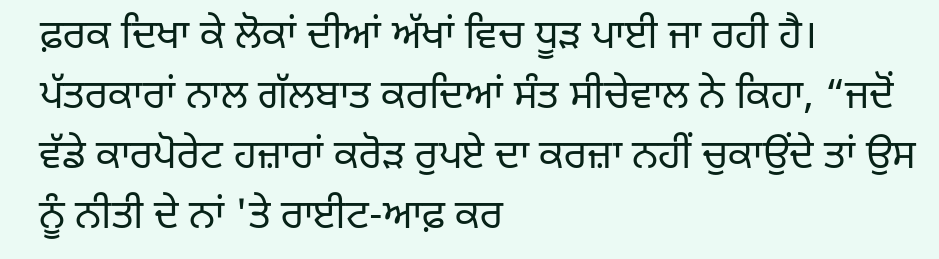ਫ਼ਰਕ ਦਿਖਾ ਕੇ ਲੋਕਾਂ ਦੀਆਂ ਅੱਖਾਂ ਵਿਚ ਧੂੜ ਪਾਈ ਜਾ ਰਹੀ ਹੈ।
ਪੱਤਰਕਾਰਾਂ ਨਾਲ ਗੱਲਬਾਤ ਕਰਦਿਆਂ ਸੰਤ ਸੀਚੇਵਾਲ ਨੇ ਕਿਹਾ, “ਜਦੋਂ ਵੱਡੇ ਕਾਰਪੋਰੇਟ ਹਜ਼ਾਰਾਂ ਕਰੋੜ ਰੁਪਏ ਦਾ ਕਰਜ਼ਾ ਨਹੀਂ ਚੁਕਾਉਂਦੇ ਤਾਂ ਉਸ ਨੂੰ ਨੀਤੀ ਦੇ ਨਾਂ 'ਤੇ ਰਾਈਟ-ਆਫ਼ ਕਰ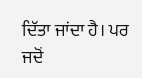ਦਿੱਤਾ ਜਾਂਦਾ ਹੈ। ਪਰ ਜਦੋਂ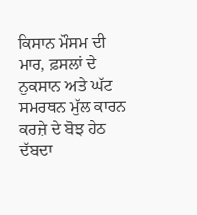ਕਿਸਾਨ ਮੌਸਮ ਦੀ ਮਾਰ, ਫ਼ਸਲਾਂ ਦੇ ਨੁਕਸਾਨ ਅਤੇ ਘੱਟ ਸਮਰਥਨ ਮੁੱਲ ਕਾਰਨ ਕਰਜ਼ੇ ਦੇ ਬੋਝ ਹੇਠ ਦੱਬਦਾ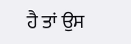ਹੈ ਤਾਂ ਉਸ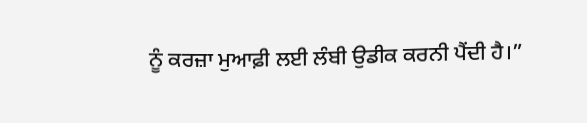ਨੂੰ ਕਰਜ਼ਾ ਮੁਆਫ਼ੀ ਲਈ ਲੰਬੀ ਉਡੀਕ ਕਰਨੀ ਪੈਂਦੀ ਹੈ।”